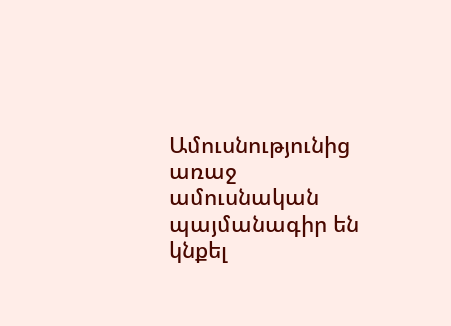Ամուսնությունից առաջ ամուսնական պայմանագիր են կնքել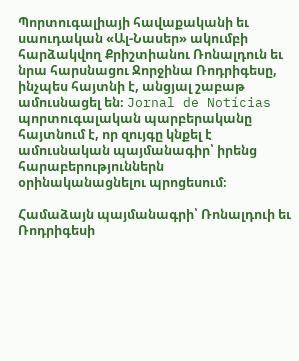Պորտուգալիայի հավաքականի եւ սաուդական «Ալ-Նասեր» ակումբի հարձակվող Քրիշտիանու Ռոնալդուն եւ նրա հարսնացու Ջորջինա Ռոդրիգեսը, ինչպես հայտնի է, անցյալ շաբաթ ամուսնացել են։ Jornal de Notícias պորտուգալական պարբերականը հայտնում է, որ զույգը կնքել է ամուսնական պայմանագիր՝ իրենց հարաբերություններն օրինականացնելու պրոցեսում։

Համաձայն պայմանագրի՝ Ռոնալդուի եւ Ռոդրիգեսի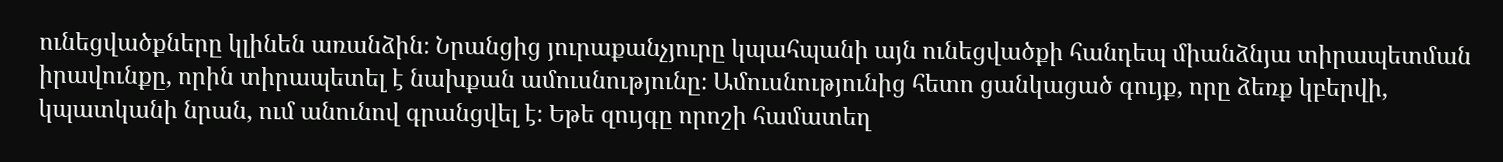ունեցվածքները կլինեն առանձին։ Նրանցից յուրաքանչյուրը կպահպանի այն ունեցվածքի հանդեպ միանձնյա տիրապետման իրավունքը, որին տիրապետել է նախքան ամուսնությունը։ Ամուսնությունից հետո ցանկացած գույք, որը ձեռք կբերվի, կպատկանի նրան, ում անունով գրանցվել է։ Եթե զույգը որոշի համատեղ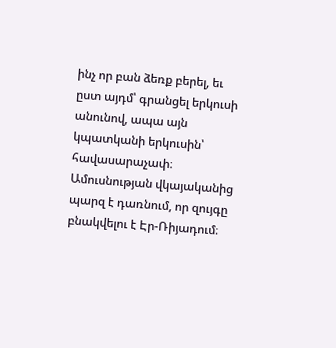ինչ որ բան ձեռք բերել, եւ ըստ այդմ՝ գրանցել երկուսի անունով, ապա այն կպատկանի երկուսին՝ հավասարաչափ։ Ամուսնության վկայականից պարզ է դառնում, որ զույգը բնակվելու է Էր-Ռիյադում։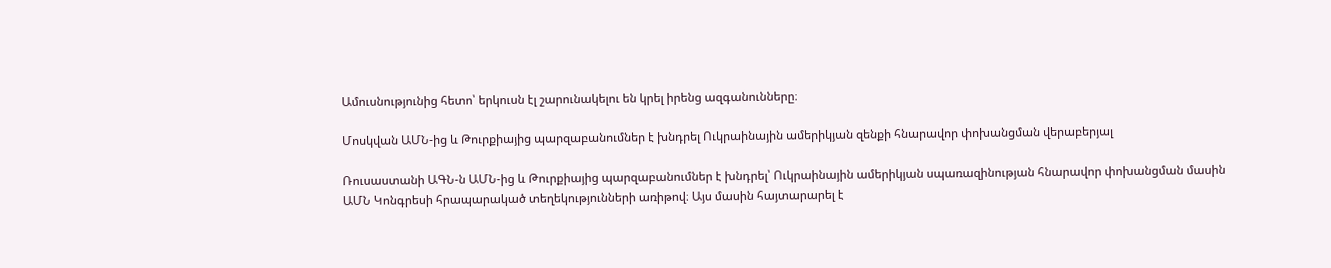Ամուսնությունից հետո՝ երկուսն էլ շարունակելու են կրել իրենց ազգանունները։

Մոսկվան ԱՄՆ-ից և Թուրքիայից պարզաբանումներ է խնդրել Ուկրաինային ամերիկյան զենքի հնարավոր փոխանցման վերաբերյալ

Ռուսաստանի ԱԳՆ-ն ԱՄՆ-ից և Թուրքիայից պարզաբանումներ է խնդրել՝ Ուկրաինային ամերիկյան սպառազինության հնարավոր փոխանցման մասին ԱՄՆ Կոնգրեսի հրապարակած տեղեկությունների առիթով։ Այս մասին հայտարարել է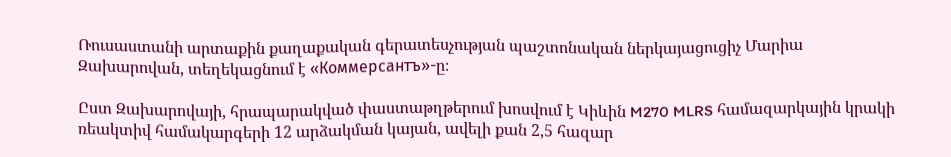Ռուսաստանի արտաքին քաղաքական գերատեսչության պաշտոնական ներկայացուցիչ Մարիա Զախարովան, տեղեկացնում է «Коммерсантъ»-ը։

Ըստ Զախարովայի, հրապարակված փաստաթղթերում խոսվում է Կիևին M270 MLRS համազարկային կրակի ռեակտիվ համակարգերի 12 արձակման կայան, ավելի քան 2,5 հազար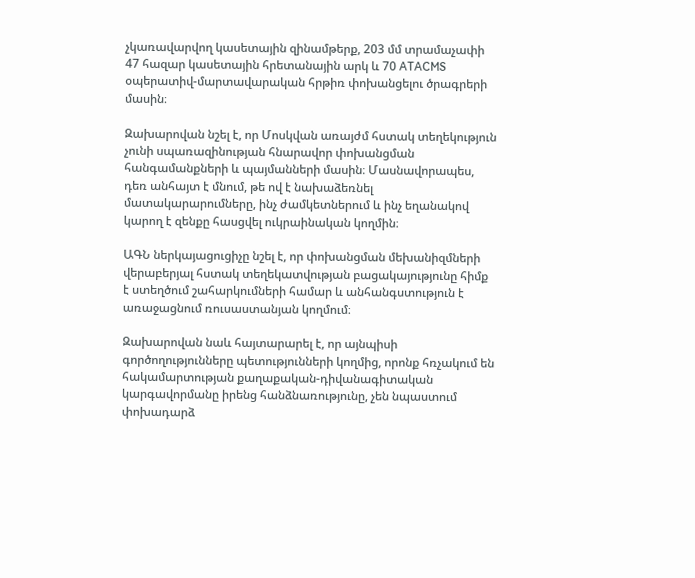չկառավարվող կասետային զինամթերք, 203 մմ տրամաչափի 47 հազար կասետային հրետանային արկ և 70 ATACMS օպերատիվ-մարտավարական հրթիռ փոխանցելու ծրագրերի մասին։

Զախարովան նշել է, որ Մոսկվան առայժմ հստակ տեղեկություն չունի սպառազինության հնարավոր փոխանցման հանգամանքների և պայմանների մասին։ Մասնավորապես, դեռ անհայտ է մնում, թե ով է նախաձեռնել մատակարարումները, ինչ ժամկետներում և ինչ եղանակով կարող է զենքը հասցվել ուկրաինական կողմին։

ԱԳՆ ներկայացուցիչը նշել է, որ փոխանցման մեխանիզմների վերաբերյալ հստակ տեղեկատվության բացակայությունը հիմք է ստեղծում շահարկումների համար և անհանգստություն է առաջացնում ռուսաստանյան կողմում։

Զախարովան նաև հայտարարել է, որ այնպիսի գործողությունները պետությունների կողմից, որոնք հռչակում են հակամարտության քաղաքական-դիվանագիտական կարգավորմանը իրենց հանձնառությունը, չեն նպաստում փոխադարձ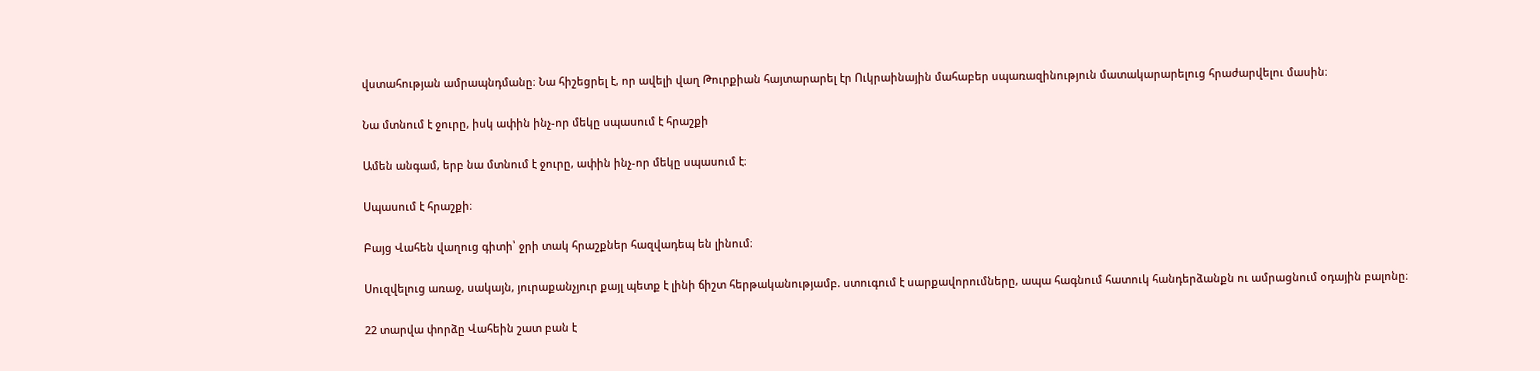վստահության ամրապնդմանը։ Նա հիշեցրել է, որ ավելի վաղ Թուրքիան հայտարարել էր Ուկրաինային մահաբեր սպառազինություն մատակարարելուց հրաժարվելու մասին։

Նա մտնում է ջուրը, իսկ ափին ինչ-որ մեկը սպասում է հրաշքի

Ամեն անգամ, երբ նա մտնում է ջուրը, ափին ինչ-որ մեկը սպասում է։

Սպասում է հրաշքի։

Բայց Վահեն վաղուց գիտի՝ ջրի տակ հրաշքներ հազվադեպ են լինում։

Սուզվելուց առաջ, սակայն, յուրաքանչյուր քայլ պետք է լինի ճիշտ հերթականությամբ. ստուգում է սարքավորումները, ապա հագնում հատուկ հանդերձանքն ու ամրացնում օդային բալոնը։

22 տարվա փորձը Վահեին շատ բան է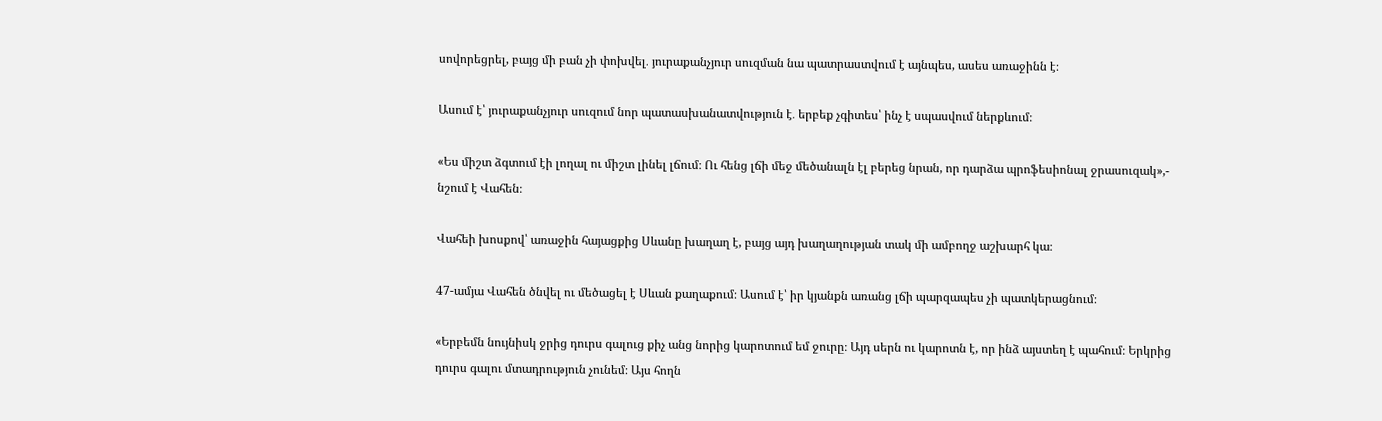սովորեցրել, բայց մի բան չի փոխվել․ յուրաքանչյուր սուզման նա պատրաստվում է այնպես, ասես առաջինն է։

Ասում է՝ յուրաքանչյուր սուզում նոր պատասխանատվություն է․ երբեք չգիտես՝ ինչ է սպասվում ներքևում։

«Ես միշտ ձգտում էի լողալ ու միշտ լինել լճում։ Ու հենց լճի մեջ մեծանալն էլ բերեց նրան, որ դարձա պրոֆեսիոնալ ջրասուզակ»,- նշում է Վահեն։

Վահեի խոսքով՝ առաջին հայացքից Սևանը խաղաղ է, բայց այդ խաղաղության տակ մի ամբողջ աշխարհ կա։

47-ամյա Վահեն ծնվել ու մեծացել է Սևան քաղաքում։ Ասում է՝ իր կյանքն առանց լճի պարզապես չի պատկերացնում։

«Երբեմն նույնիսկ ջրից դուրս գալուց քիչ անց նորից կարոտում եմ ջուրը։ Այդ սերն ու կարոտն է, որ ինձ այստեղ է պահում։ Երկրից դուրս գալու մտադրություն չունեմ։ Այս հողն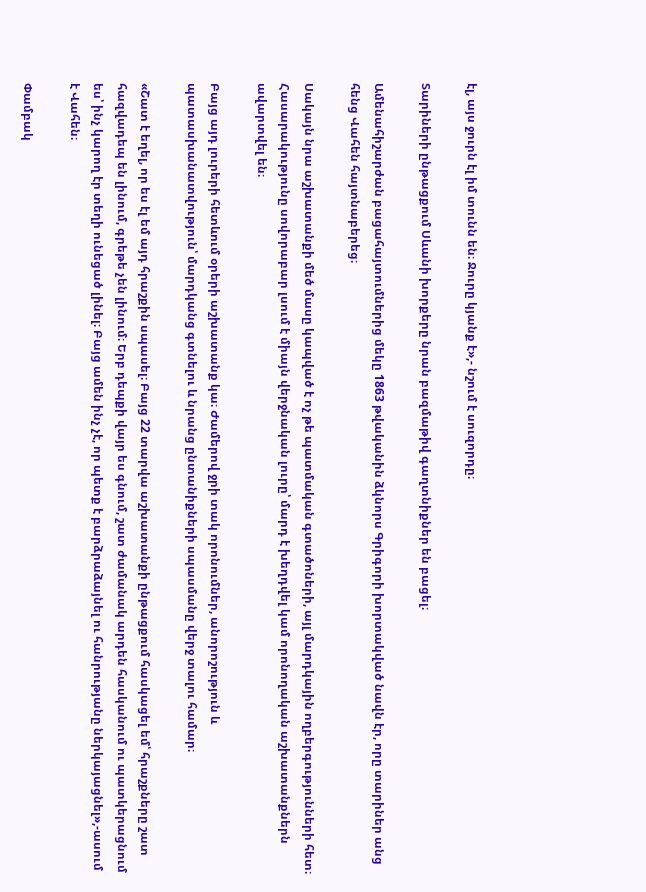էլ, այս ջուրն էլ իմ տունն են։ Ջուրը կյանք է»,- նշում է սուզորդը։

Տարիների ընթացքում Սևանի խորքերը նրան բազմաթիվ գաղտնիքներ են բացել։

Ամենահիշարժան բացահայտումներից մեկը 1863 թվականին ձկնորս Գրիգորի խորտակված նավն էր, որը տարիներ անց հենց Վահեն հայտնաբերեց։

Սակայն նրա աշխատանքի մեծ մասը կապված է ոչ թե պատմական գտածոների, այլ մարդկային ողբերգությունների հետ։ Հասարակությունը սովորաբար լսում է միայն վերջնական լուրը՝ մարդ է խեղդվել կամ որոնողական աշխատանքներն ավարտվել են։

Բայց այդ լուրերի հետևում օրերի աշխատանք կա։ Ժամերով ջրի տակ որոնումներ, անորոշություն և պատասխանատվություն՝ մարդկանց գտնելու և նրանց ընտանիքների սպասմանը վերջ տալու համար։

«Շատ է եղել, որ ես էլ եմ այդ հրաշքին սպասել։ Բայց 22 տարվա աշխատանքի ընթացքում հասկացել եմ՝ հրաշքները շատ հազվադեպ են լինում, գրեթե չեն լինում։ Երբ դեպքի վայր ես գնում, շատ ժամանակ արդեն հասկանում ու պատկերացնում ես՝ ինչ կարող էր տեղի ունեցած լինել։ Բայց ամեն ինչ չէ, որ պետք է բարձրաձայնել ու հանրությանը ներկայացնել»,-ասում է Վահեն։

Փամբակ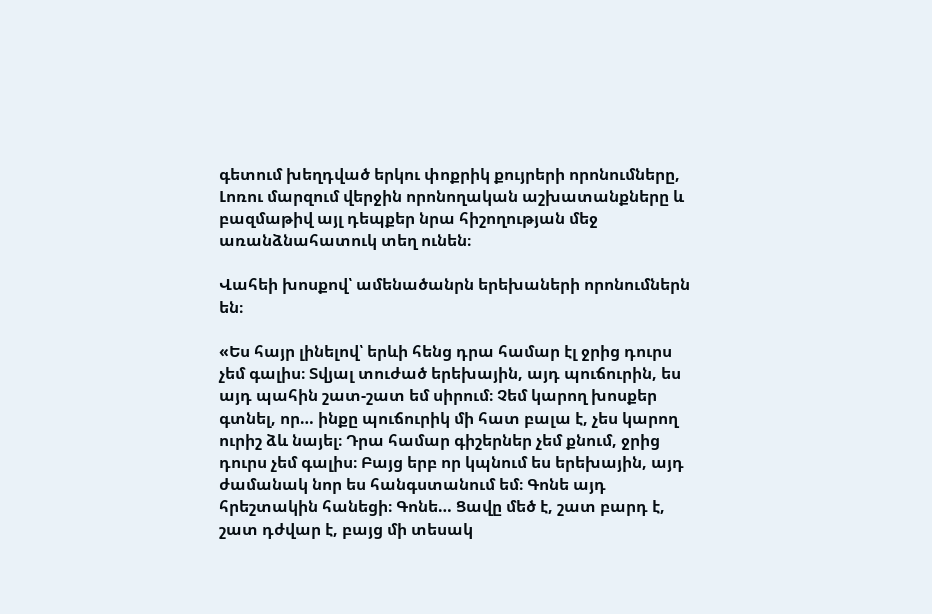գետում խեղդված երկու փոքրիկ քույրերի որոնումները, Լոռու մարզում վերջին որոնողական աշխատանքները և բազմաթիվ այլ դեպքեր նրա հիշողության մեջ առանձնահատուկ տեղ ունեն։

Վահեի խոսքով՝ ամենածանրն երեխաների որոնումներն են։

«Ես հայր լինելով՝ երևի հենց դրա համար էլ ջրից դուրս չեմ գալիս։ Տվյալ տուժած երեխային, այդ պուճուրին, ես այդ պահին շատ-շատ եմ սիրում։ Չեմ կարող խոսքեր գտնել, որ… ինքը պուճուրիկ մի հատ բալա է, չես կարող ուրիշ ձև նայել։ Դրա համար գիշերներ չեմ քնում, ջրից դուրս չեմ գալիս։ Բայց երբ որ կպնում ես երեխային, այդ ժամանակ նոր ես հանգստանում եմ։ Գոնե այդ հրեշտակին հանեցի։ Գոնե… Ցավը մեծ է, շատ բարդ է, շատ դժվար է, բայց մի տեսակ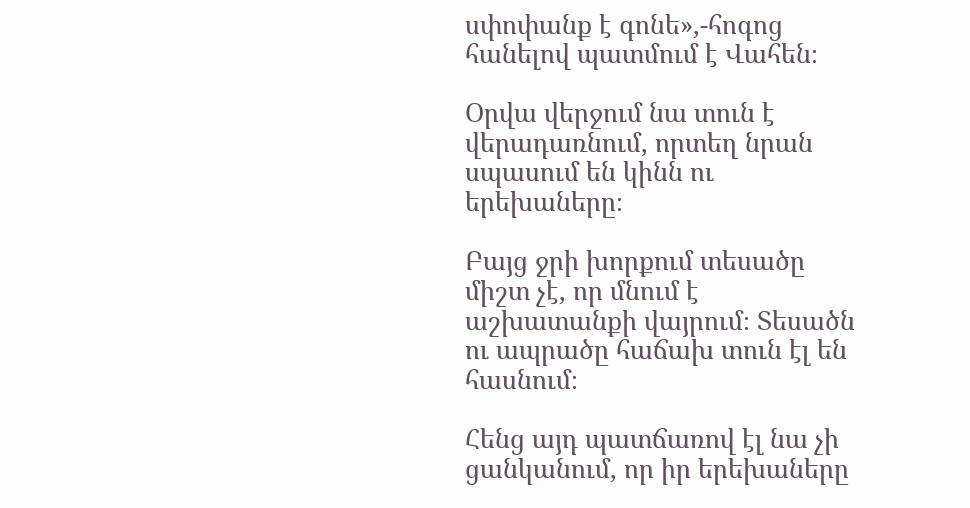սփոփանք է գոնե»,-հոգոց հանելով պատմում է Վահեն։

Օրվա վերջում նա տուն է վերադառնում, որտեղ նրան սպասում են կինն ու երեխաները։

Բայց ջրի խորքում տեսածը միշտ չէ, որ մնում է աշխատանքի վայրում։ Տեսածն ու ապրածը հաճախ տուն էլ են հասնում։

Հենց այդ պատճառով էլ նա չի ցանկանում, որ իր երեխաները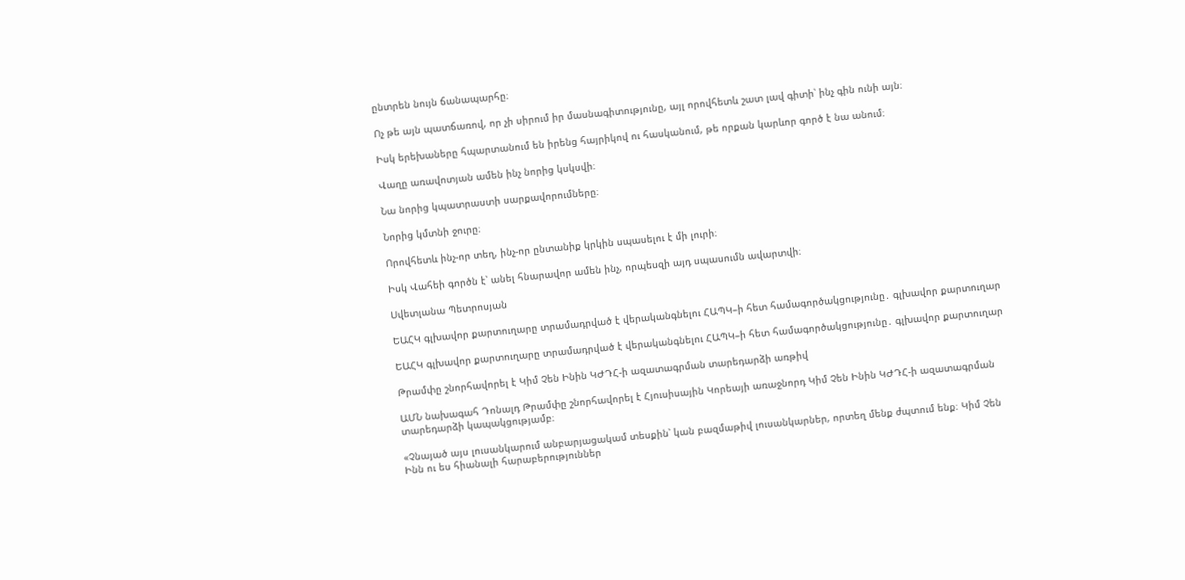ընտրեն նույն ճանապարհը։

Ոչ թե այն պատճառով, որ չի սիրում իր մասնագիտությունը, այլ որովհետև շատ լավ գիտի՝ ինչ գին ունի այն։

Իսկ երեխաները հպարտանում են իրենց հայրիկով ու հասկանում, թե որքան կարևոր գործ է նա անում։

Վաղը առավոտյան ամեն ինչ նորից կսկսվի։

Նա նորից կպատրաստի սարքավորումները։

Նորից կմտնի ջուրը։

Որովհետև ինչ-որ տեղ, ինչ-որ ընտանիք կրկին սպասելու է մի լուրի։

Իսկ Վահեի գործն է՝ անել հնարավոր ամեն ինչ, որպեսզի այդ սպասումն ավարտվի։

Սվետլանա Պետրոսյան

ԵԱՀԿ գլխավոր քարտուղարը տրամադրված է վերականգնելու ՀԱՊԿ–ի հետ համագործակցությունը․ գլխավոր քարտուղար

ԵԱՀԿ գլխավոր քարտուղարը տրամադրված է վերականգնելու ՀԱՊԿ–ի հետ համագործակցությունը․ գլխավոր քարտուղար

Թրամփը շնորհավորել է Կիմ Չեն Ինին ԿԺԴՀ-ի ազատագրման տարեդարձի առթիվ

ԱՄՆ նախագահ Դոնալդ Թրամփը շնորհավորել է Հյուսիսային Կորեայի առաջնորդ Կիմ Չեն Ինին ԿԺԴՀ-ի ազատագրման տարեդարձի կապակցությամբ։

«Չնայած այս լուսանկարում անբարյացակամ տեսքին՝ կան բազմաթիվ լուսանկարներ, որտեղ մենք ժպտում ենք։ Կիմ Չեն Ինն ու ես հիանալի հարաբերություններ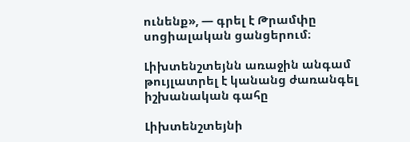ունենք», — գրել է Թրամփը սոցիալական ցանցերում։

Լիխտենշտեյնն առաջին անգամ թույլատրել է կանանց ժառանգել իշխանական գահը

Լիխտենշտեյնի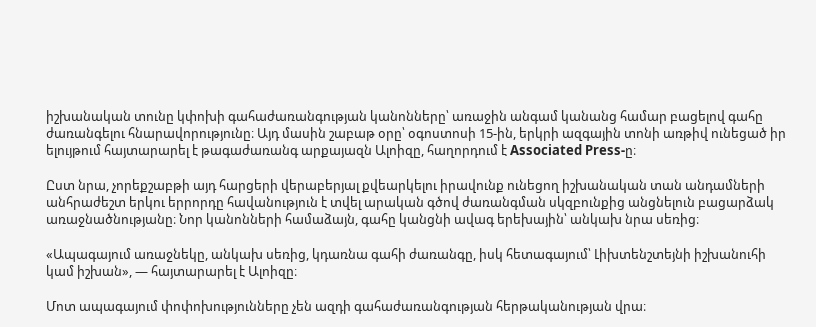իշխանական տունը կփոխի գահաժառանգության կանոնները՝ առաջին անգամ կանանց համար բացելով գահը ժառանգելու հնարավորությունը։ Այդ մասին շաբաթ օրը՝ օգոստոսի 15-ին, երկրի ազգային տոնի առթիվ ունեցած իր ելույթում հայտարարել է թագաժառանգ արքայազն Ալոիզը, հաղորդում է Associated Press-ը։

Ըստ նրա, չորեքշաբթի այդ հարցերի վերաբերյալ քվեարկելու իրավունք ունեցող իշխանական տան անդամների անհրաժեշտ երկու երրորդը հավանություն է տվել արական գծով ժառանգման սկզբունքից անցնելուն բացարձակ առաջնածնությանը։ Նոր կանոնների համաձայն, գահը կանցնի ավագ երեխային՝ անկախ նրա սեռից։

«Ապագայում առաջնեկը, անկախ սեռից, կդառնա գահի ժառանգը, իսկ հետագայում՝ Լիխտենշտեյնի իշխանուհի կամ իշխան», — հայտարարել է Ալոիզը։

Մոտ ապագայում փոփոխությունները չեն ազդի գահաժառանգության հերթականության վրա։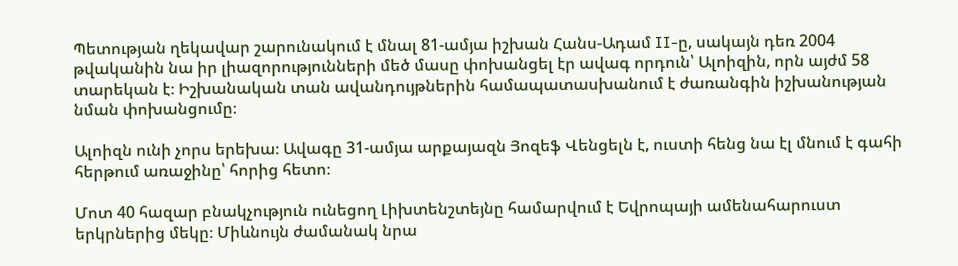Պետության ղեկավար շարունակում է մնալ 81-ամյա իշխան Հանս-Ադամ II-ը, սակայն դեռ 2004 թվականին նա իր լիազորությունների մեծ մասը փոխանցել էր ավագ որդուն՝ Ալոիզին, որն այժմ 58 տարեկան է։ Իշխանական տան ավանդույթներին համապատասխանում է ժառանգին իշխանության նման փոխանցումը։

Ալոիզն ունի չորս երեխա։ Ավագը 31-ամյա արքայազն Յոզեֆ Վենցելն է, ուստի հենց նա էլ մնում է գահի հերթում առաջինը՝ հորից հետո։

Մոտ 40 հազար բնակչություն ունեցող Լիխտենշտեյնը համարվում է Եվրոպայի ամենահարուստ երկրներից մեկը։ Միևնույն ժամանակ նրա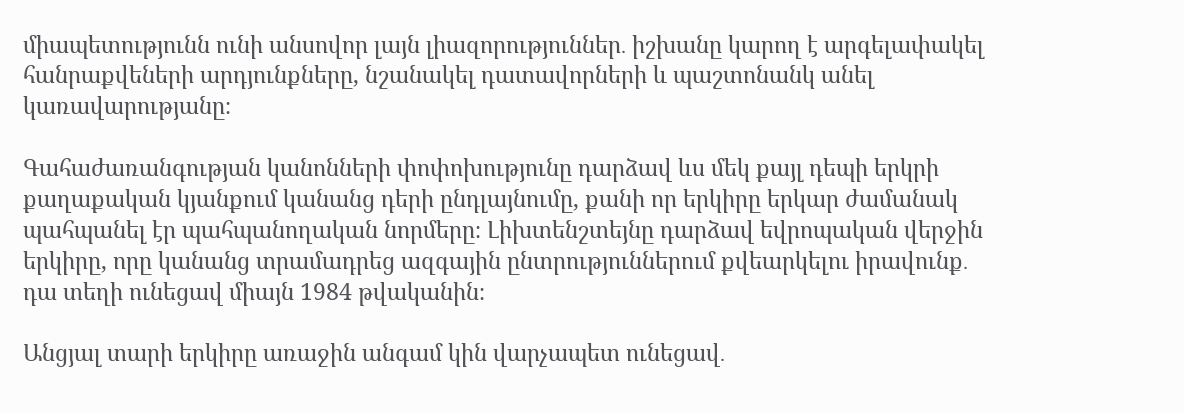միապետությունն ունի անսովոր լայն լիազորություններ․ իշխանը կարող է արգելափակել հանրաքվեների արդյունքները, նշանակել դատավորների և պաշտոնանկ անել կառավարությանը։

Գահաժառանգության կանոնների փոփոխությունը դարձավ ևս մեկ քայլ դեպի երկրի քաղաքական կյանքում կանանց դերի ընդլայնումը, քանի որ երկիրը երկար ժամանակ պահպանել էր պահպանողական նորմերը։ Լիխտենշտեյնը դարձավ եվրոպական վերջին երկիրը, որը կանանց տրամադրեց ազգային ընտրություններում քվեարկելու իրավունք․ դա տեղի ունեցավ միայն 1984 թվականին։

Անցյալ տարի երկիրը առաջին անգամ կին վարչապետ ունեցավ․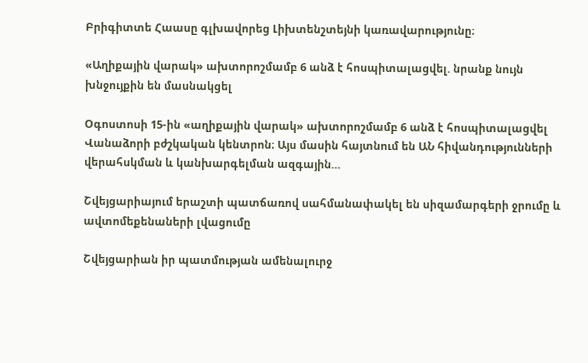Բրիգիտտե Հաասը գլխավորեց Լիխտենշտեյնի կառավարությունը։

«Աղիքային վարակ» ախտորոշմամբ 6 անձ է հոսպիտալացվել. նրանք նույն խնջույքին են մասնակցել

Օգոստոսի 15-ին «աղիքային վարակ» ախտորոշմամբ 6 անձ է հոսպիտալացվել Վանաձորի բժշկական կենտրոն։ Այս մասին հայտնում են ԱՆ հիվանդությունների վերահսկման և կանխարգելման ազգային…

Շվեյցարիայում երաշտի պատճառով սահմանափակել են սիզամարգերի ջրումը և ավտոմեքենաների լվացումը

Շվեյցարիան իր պատմության ամենալուրջ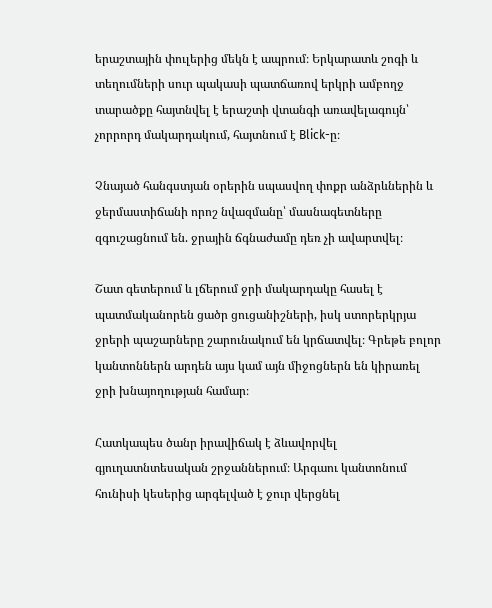երաշտային փուլերից մեկն է ապրում։ Երկարատև շոգի և տեղումների սուր պակասի պատճառով երկրի ամբողջ տարածքը հայտնվել է երաշտի վտանգի առավելագույն՝ չորրորդ մակարդակում, հայտնում է Blick-ը։

Չնայած հանգստյան օրերին սպասվող փոքր անձրևներին և ջերմաստիճանի որոշ նվազմանը՝ մասնագետները զգուշացնում են. ջրային ճգնաժամը դեռ չի ավարտվել։

Շատ գետերում և լճերում ջրի մակարդակը հասել է պատմականորեն ցածր ցուցանիշների, իսկ ստորերկրյա ջրերի պաշարները շարունակում են կրճատվել։ Գրեթե բոլոր կանտոններն արդեն այս կամ այն միջոցներն են կիրառել ջրի խնայողության համար։

Հատկապես ծանր իրավիճակ է ձևավորվել գյուղատնտեսական շրջաններում։ Արգաու կանտոնում հունիսի կեսերից արգելված է ջուր վերցնել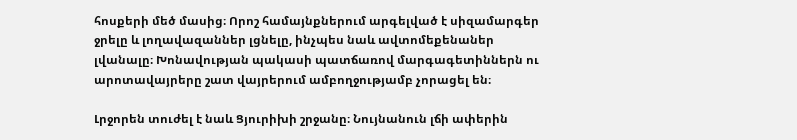հոսքերի մեծ մասից։ Որոշ համայնքներում արգելված է սիզամարգեր ջրելը և լողավազաններ լցնելը, ինչպես նաև ավտոմեքենաներ լվանալը։ Խոնավության պակասի պատճառով մարգագետիններն ու արոտավայրերը շատ վայրերում ամբողջությամբ չորացել են։

Լրջորեն տուժել է նաև Ցյուրիխի շրջանը։ Նույնանուն լճի ափերին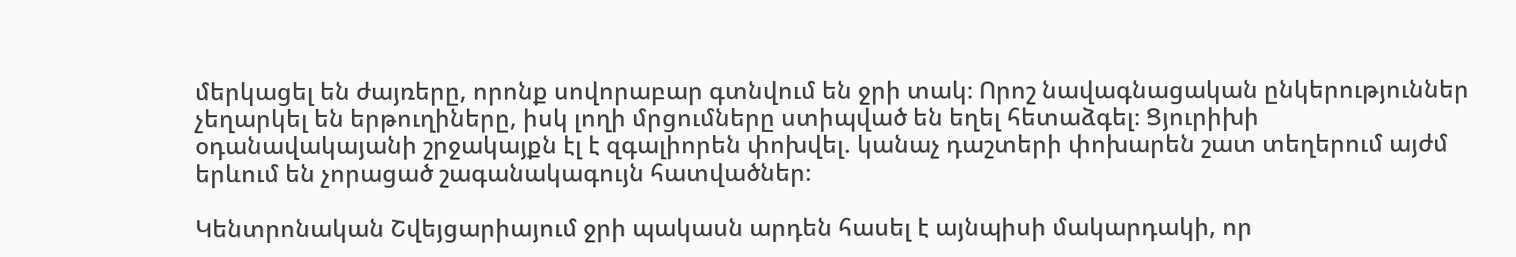մերկացել են ժայռերը, որոնք սովորաբար գտնվում են ջրի տակ։ Որոշ նավագնացական ընկերություններ չեղարկել են երթուղիները, իսկ լողի մրցումները ստիպված են եղել հետաձգել։ Ցյուրիխի օդանավակայանի շրջակայքն էլ է զգալիորեն փոխվել. կանաչ դաշտերի փոխարեն շատ տեղերում այժմ երևում են չորացած շագանակագույն հատվածներ։

Կենտրոնական Շվեյցարիայում ջրի պակասն արդեն հասել է այնպիսի մակարդակի, որ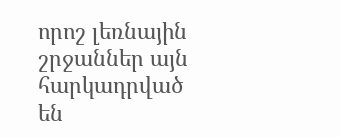որոշ լեռնային շրջաններ այն հարկադրված են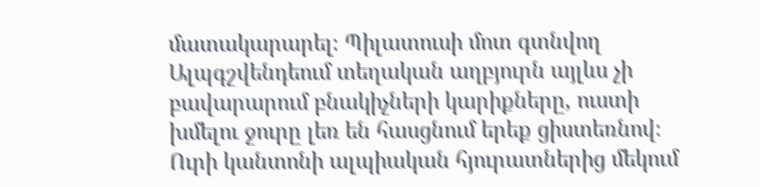մատակարարել։ Պիլատուսի մոտ գտնվող Ալպգշվենդեում տեղական աղբյուրն այլևս չի բավարարում բնակիչների կարիքները, ուստի խմելու ջուրը լեռ են հասցնում երեք ցիստեռնով։ Ուրի կանտոնի ալպիական հյուրատներից մեկում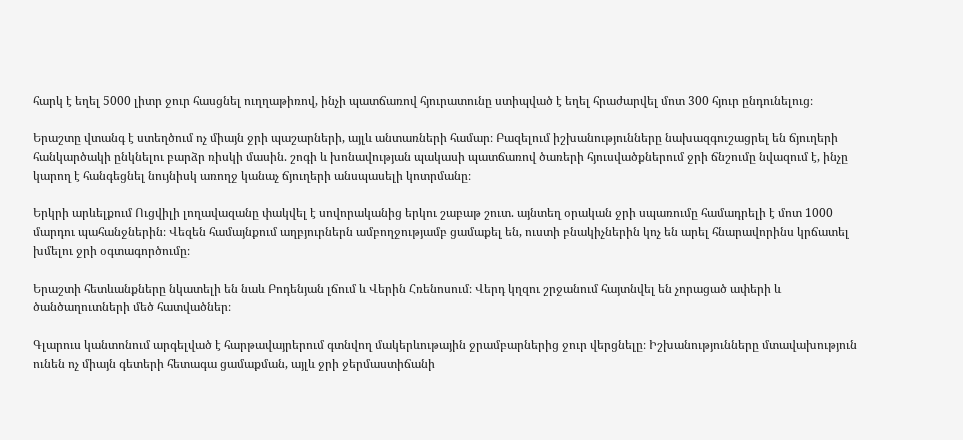հարկ է եղել 5000 լիտր ջուր հասցնել ուղղաթիռով, ինչի պատճառով հյուրատունը ստիպված է եղել հրաժարվել մոտ 300 հյուր ընդունելուց։

Երաշտը վտանգ է ստեղծում ոչ միայն ջրի պաշարների, այլև անտառների համար։ Բազելում իշխանությունները նախազգուշացրել են ճյուղերի հանկարծակի ընկնելու բարձր ռիսկի մասին. շոգի և խոնավության պակասի պատճառով ծառերի հյուսվածքներում ջրի ճնշումը նվազում է, ինչը կարող է հանգեցնել նույնիսկ առողջ կանաչ ճյուղերի անսպասելի կոտրմանը։

Երկրի արևելքում Ուցվիլի լողավազանը փակվել է սովորականից երկու շաբաթ շուտ. այնտեղ օրական ջրի սպառումը համադրելի է մոտ 1000 մարդու պահանջներին։ Վեզեն համայնքում աղբյուրներն ամբողջությամբ ցամաքել են, ուստի բնակիչներին կոչ են արել հնարավորինս կրճատել խմելու ջրի օգտագործումը։

Երաշտի հետևանքները նկատելի են նաև Բոդենյան լճում և Վերին Հռենոսում։ Վերդ կղզու շրջանում հայտնվել են չորացած ափերի և ծանծաղուտների մեծ հատվածներ։

Գլարուս կանտոնում արգելված է հարթավայրերում գտնվող մակերևութային ջրամբարներից ջուր վերցնելը։ Իշխանությունները մտավախություն ունեն ոչ միայն գետերի հետագա ցամաքման, այլև ջրի ջերմաստիճանի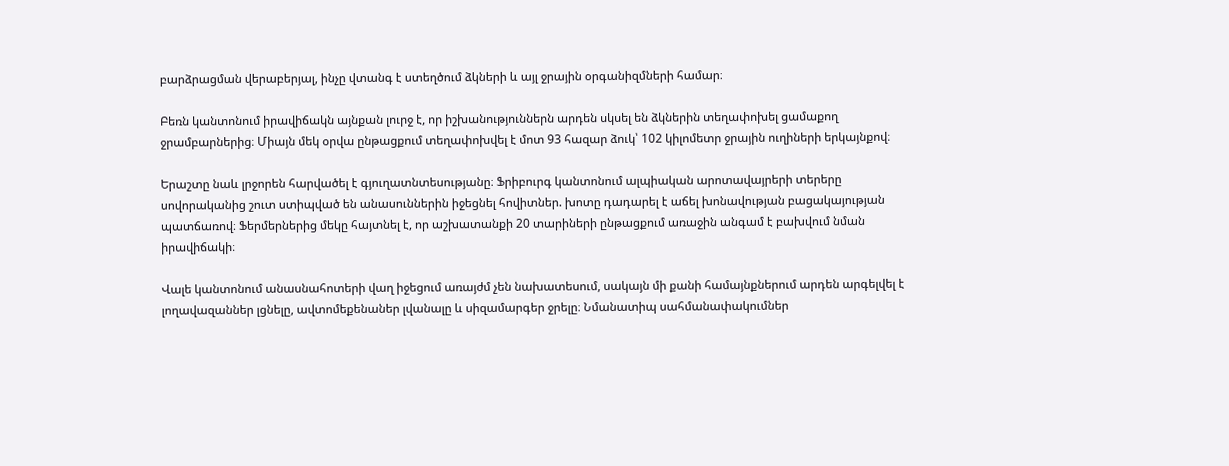բարձրացման վերաբերյալ, ինչը վտանգ է ստեղծում ձկների և այլ ջրային օրգանիզմների համար։

Բեռն կանտոնում իրավիճակն այնքան լուրջ է, որ իշխանություններն արդեն սկսել են ձկներին տեղափոխել ցամաքող ջրամբարներից։ Միայն մեկ օրվա ընթացքում տեղափոխվել է մոտ 93 հազար ձուկ՝ 102 կիլոմետր ջրային ուղիների երկայնքով։

Երաշտը նաև լրջորեն հարվածել է գյուղատնտեսությանը։ Ֆրիբուրգ կանտոնում ալպիական արոտավայրերի տերերը սովորականից շուտ ստիպված են անասուններին իջեցնել հովիտներ. խոտը դադարել է աճել խոնավության բացակայության պատճառով։ Ֆերմերներից մեկը հայտնել է, որ աշխատանքի 20 տարիների ընթացքում առաջին անգամ է բախվում նման իրավիճակի։

Վալե կանտոնում անասնահոտերի վաղ իջեցում առայժմ չեն նախատեսում, սակայն մի քանի համայնքներում արդեն արգելվել է լողավազաններ լցնելը, ավտոմեքենաներ լվանալը և սիզամարգեր ջրելը։ Նմանատիպ սահմանափակումներ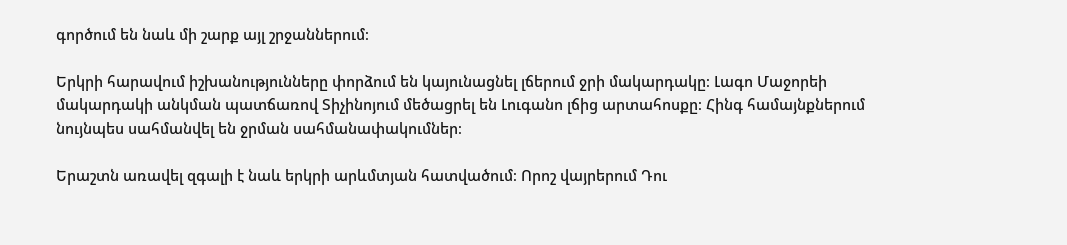գործում են նաև մի շարք այլ շրջաններում։

Երկրի հարավում իշխանությունները փորձում են կայունացնել լճերում ջրի մակարդակը։ Լագո Մաջորեի մակարդակի անկման պատճառով Տիչինոյում մեծացրել են Լուգանո լճից արտահոսքը։ Հինգ համայնքներում նույնպես սահմանվել են ջրման սահմանափակումներ։

Երաշտն առավել զգալի է նաև երկրի արևմտյան հատվածում։ Որոշ վայրերում Դու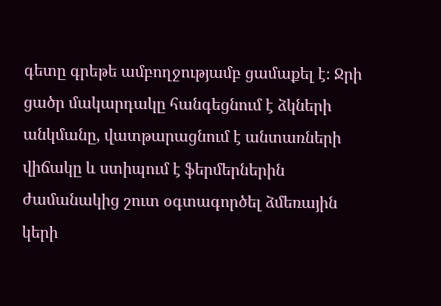գետը գրեթե ամբողջությամբ ցամաքել է։ Ջրի ցածր մակարդակը հանգեցնում է ձկների անկմանը, վատթարացնում է անտառների վիճակը և ստիպում է ֆերմերներին ժամանակից շուտ օգտագործել ձմեռային կերի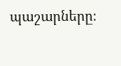պաշարները։